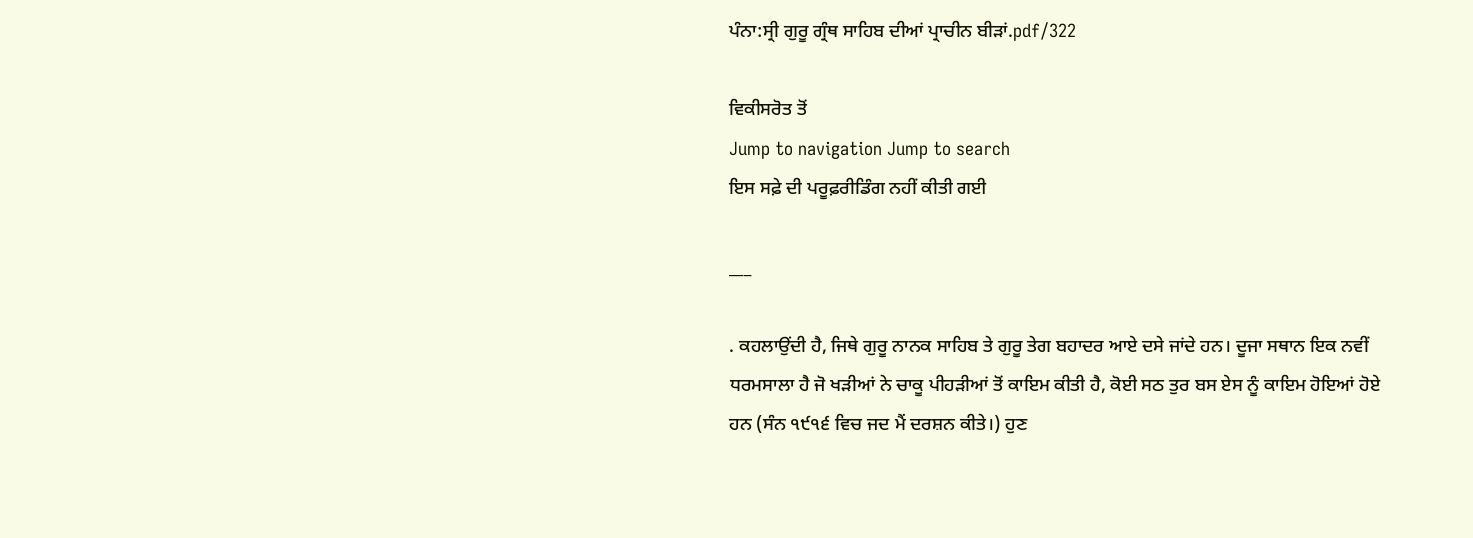ਪੰਨਾ:ਸ੍ਰੀ ਗੁਰੂ ਗ੍ਰੰਥ ਸਾਹਿਬ ਦੀਆਂ ਪ੍ਰਾਚੀਨ ਬੀੜਾਂ.pdf/322

ਵਿਕੀਸਰੋਤ ਤੋਂ
Jump to navigation Jump to search
ਇਸ ਸਫ਼ੇ ਦੀ ਪਰੂਫ਼ਰੀਡਿੰਗ ਨਹੀਂ ਕੀਤੀ ਗਈ

___

. ਕਹਲਾਉਂਦੀ ਹੈ, ਜਿਥੇ ਗੁਰੂ ਨਾਨਕ ਸਾਹਿਬ ਤੇ ਗੁਰੂ ਤੇਗ ਬਹਾਦਰ ਆਏ ਦਸੇ ਜਾਂਦੇ ਹਨ। ਦੂਜਾ ਸਥਾਨ ਇਕ ਨਵੀਂ ਧਰਮਸਾਲਾ ਹੈ ਜੋ ਖੜੀਆਂ ਨੇ ਚਾਕੂ ਪੀਹੜੀਆਂ ਤੋਂ ਕਾਇਮ ਕੀਤੀ ਹੈ, ਕੋਈ ਸਠ ਤੁਰ ਬਸ ਏਸ ਨੂੰ ਕਾਇਮ ਹੋਇਆਂ ਹੋਏ ਹਨ (ਸੰਨ ੧੯੧੬ ਵਿਚ ਜਦ ਮੈਂ ਦਰਸ਼ਨ ਕੀਤੇ।) ਹੁਣ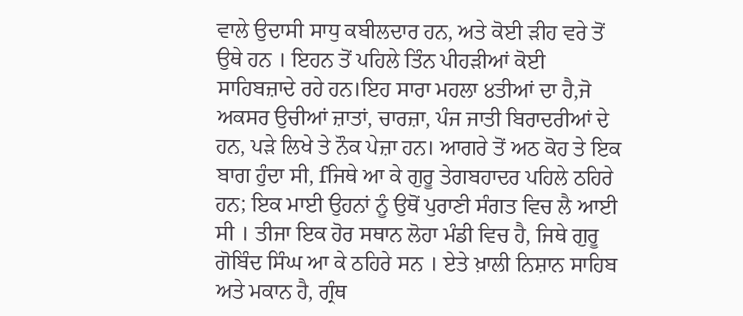ਵਾਲੇ ਉਦਾਸੀ ਸਾਧੁ ਕਬੀਲਦਾਰ ਹਨ, ਅਤੇ ਕੋਈ ੜੀਹ ਵਰੇ ਤੋਂ ਉਥੇ ਹਨ । ਇਹਨ ਤੋਂ ਪਹਿਲੇ ਤਿੰਨ ਪੀਹੜੀਆਂ ਕੋਈ ਸਾਹਿਬਜ਼ਾਦੇ ਰਹੇ ਹਨ।ਇਹ ਸਾਰਾ ਮਹਲਾ ੪ਤੀਆਂ ਦਾ ਹੈ,ਜੋ ਅਕਸਰ ਉਚੀਆਂ ਜ਼ਾਤਾਂ, ਚਾਰਜ਼ਾ, ਪੰਜ ਜਾਤੀ ਬਿਰਾਦਰੀਆਂ ਦੇ ਹਨ, ਪੜੇ ਲਿਖੇ ਤੇ ਨੌਕ ਪੇਜ਼ਾ ਹਨ। ਆਗਰੇ ਤੋਂ ਅਠ ਕੋਹ ਤੇ ਇਕ ਬਾਗ ਹੁੰਦਾ ਸੀ, fਜਿਥੇ ਆ ਕੇ ਗੁਰੂ ਤੇਗਬਹਾਦਰ ਪਹਿਲੇ ਠਹਿਰੇ ਹਨ; ਇਕ ਮਾਈ ਉਹਨਾਂ ਨੂੰ ਉਥੋਂ ਪੁਰਾਣੀ ਸੰਗਤ ਵਿਚ ਲੈ ਆਈ ਸੀ । ਤੀਜਾ ਇਕ ਹੋਰ ਸਥਾਨ ਲੋਹਾ ਮੰਡੀ ਵਿਚ ਹੈ, ਜਿਥੇ ਗੁਰੂ ਗੋਬਿੰਦ ਸਿੰਘ ਆ ਕੇ ਠਹਿਰੇ ਸਨ । ਏਤੇ ਖ਼ਾਲੀ ਨਿਸ਼ਾਨ ਸਾਹਿਬ ਅਤੇ ਮਕਾਨ ਹੈ, ਗ੍ਰੰਥ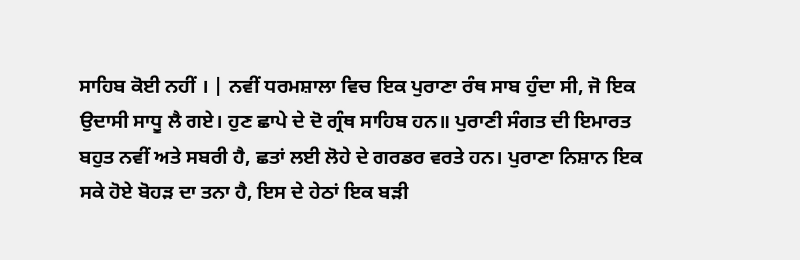ਸਾਹਿਬ ਕੋਈ ਨਹੀਂ । | ਨਵੀਂ ਧਰਮਸ਼ਾਲਾ ਵਿਚ ਇਕ ਪੁਰਾਣਾ ਰੰਥ ਸਾਬ ਹੁੰਦਾ ਸੀ, ਜੋ ਇਕ ਉਦਾਸੀ ਸਾਧੂ ਲੈ ਗਏ। ਹੁਣ ਛਾਪੇ ਦੇ ਦੋ ਗ੍ਰੰਥ ਸਾਹਿਬ ਹਨ॥ ਪੁਰਾਣੀ ਸੰਗਤ ਦੀ ਇਮਾਰਤ ਬਹੁਤ ਨਵੀਂ ਅਤੇ ਸਬਰੀ ਹੈ, ਛਤਾਂ ਲਈ ਲੋਹੇ ਦੇ ਗਰਡਰ ਵਰਤੇ ਹਨ। ਪੁਰਾਣਾ ਨਿਸ਼ਾਨ ਇਕ ਸਕੇ ਹੋਏ ਬੋਹੜ ਦਾ ਤਨਾ ਹੈ, ਇਸ ਦੇ ਹੇਠਾਂ ਇਕ ਬੜੀ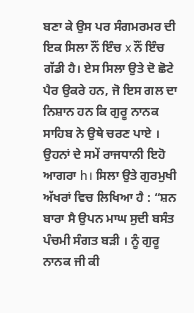ਬਣਾ ਕੇ ਉਸ ਪਰ ਸੰਗਮਰਮਰ ਦੀ ਇਕ ਸਿਲਾ ਨੌਂ ਇੰਚ x ਨੌਂ ਇੰਚ ਗੱਡੀ ਹੈ। ਏਸ ਸਿਲਾ ਉਤੇ ਦੋ ਛੋਟੇ ਪੈਰ ਉਕਰੇ ਹਨ, ਜੋ ਇਸ ਗਲ ਦਾ ਨਿਸ਼ਾਨ ਹਨ ਕਿ ਗੁਰੂ ਨਾਨਕ ਸਾਹਿਬ ਨੇ ਉਥੇ ਚਰਣ ਪਾਏ । ਉਹਨਾਂ ਦੇ ਸਮੇਂ ਰਾਜਧਾਨੀ ਇਹੋ ਆਗਰਾ h। ਸਿਲਾ ਉਤੇ ਗੁਰਮੁਖੀ ਅੱਖਰਾਂ ਵਿਚ ਲਿਖਿਆ ਹੈ : “ਸ਼ਨ ਬਾਰਾ ਸੈ ਉਪਨ ਮਾਘ ਸੁਦੀ ਬਸੰਤ ਪੰਚਮੀ ਸੰਗਤ ਬੜੀ । ਨੂੰ ਗੁਰੂ ਨਾਨਕ ਜੀ ਕੀ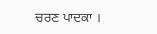ਚਰਣ ਪਾਦਕਾ ।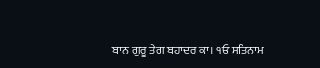ਬਾਨ ਗੁਰੂ ਤੇਗ ਬਹਾਦਰ ਕਾ। ੧ਓ ਸਤਿਨਾਮ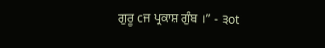ਗੁਰੂ cਜ ਪ੍ਰਕਾਸ਼ ਗੁੰਬ ।” - ੩ot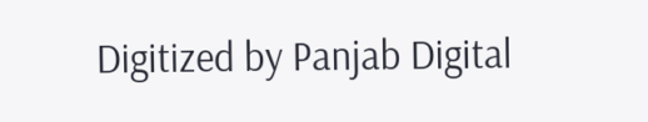Digitized by Panjab Digital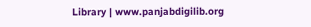Library | www.panjabdigilib.org